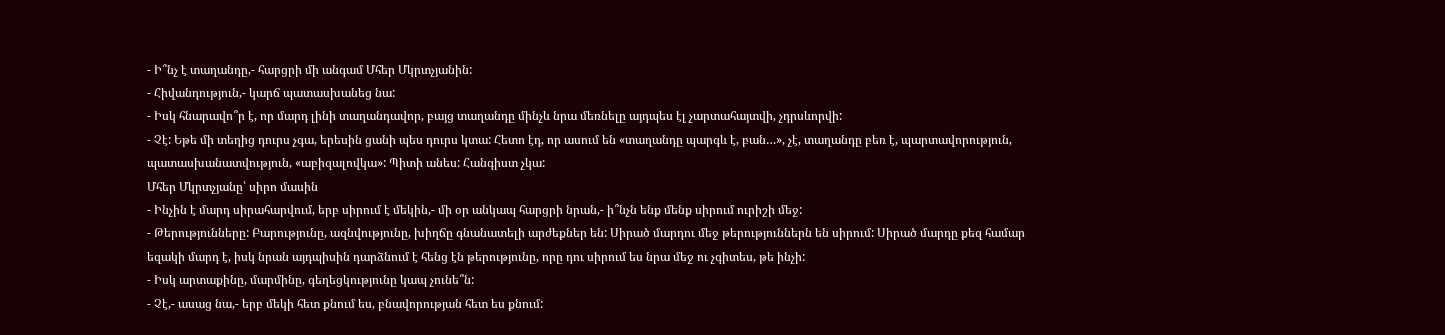- Ի՞նչ է տաղանդը,- հարցրի մի անգամ Մհեր Մկրտչյանին:
- Հիվանդություն,- կարճ պատասխանեց նա:
- Իսկ հնարավո՞ր է, որ մարդ լինի տաղանդավոր, բայց տաղանդը մինչև նրա մեռնելը այդպես էլ չարտահայտվի, չդրսևորվի:
- Չէ: Եթե մի տեղից դուրս չգա, երեսին ցանի պես դուրս կտա: Հետո էդ, որ ասում են «տաղանդը պարգև է, բան…», չէ, տաղանդը բեռ է, պարտավորություն, պատասխանատվություն, «աբիզալովկա»: Պիտի անես: Հանգիստ չկա:
Մհեր Մկրտչյանը՝ սիրո մասին
- Ինչին է մարդ սիրահարվում, երբ սիրում է մեկին,- մի օր անկապ հարցրի նրան,- ի՞նչն ենք մենք սիրում ուրիշի մեջ:
- Թերությունները: Բարությունը, ազնվությունը, խիղճը գնանատելի արժեքներ են: Սիրած մարդու մեջ թերություններն են սիրում: Սիրած մարդը քեզ համար եզակի մարդ է, իսկ նրան այդպիսին դարձնում է հենց էն թերությունը, որը դու սիրում ես նրա մեջ ու չգիտես, թե ինչի:
- Իսկ արտաքինը, մարմինը, գեղեցկությունը կապ չունե՞ն:
- Չէ,- ասաց նա,- երբ մեկի հետ քնում ես, բնավորության հետ ես քնում: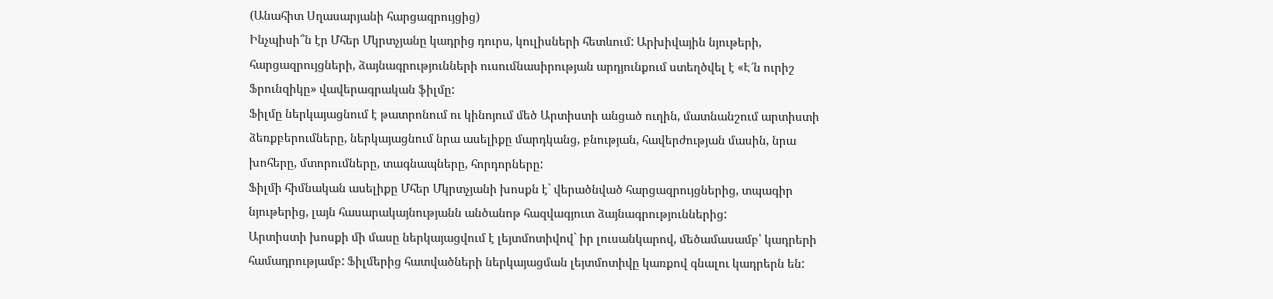(Անահիտ Սղասարյանի հարցազրույցից)
Ինչպիսի՞ն էր Մհեր Մկրտչյանը կադրից դուրս, կուլիսների հետևում: Արխիվային նյութերի, հարցազրույցների, ձայնագրությունների ուսումնասիրության արդյունքում ստեղծվել է «Է՜ն ուրիշ Ֆրունզիկը» վավերագրական ֆիլմը:
Ֆիլմը ներկայացնում է թատրոնում ու կինոյում մեծ Արտիստի անցած ուղին, մատնանշում արտիստի ձեռքբերումները, ներկայացնում նրա ասելիքը մարդկանց, բնության, հավերժության մասին, նրա խոհերը, մտորումները, տագնապները, հորդորները:
Ֆիլմի հիմնական ասելիքը Մհեր Մկրտչյանի խոսքն է` վերածնված հարցազրույցներից, տպագիր նյութերից, լայն հասարակայնությանն անծանոթ հազվագյուտ ձայնագրություններից:
Արտիստի խոսքի մի մասը ներկայացվում է լեյտմոտիվով` իր լուսանկարով, մեծամասամբ՝ կադրերի համադրությամբ: Ֆիլմերից հատվածների ներկայացման լեյտմոտիվը կառքով գնալու կադրերն են: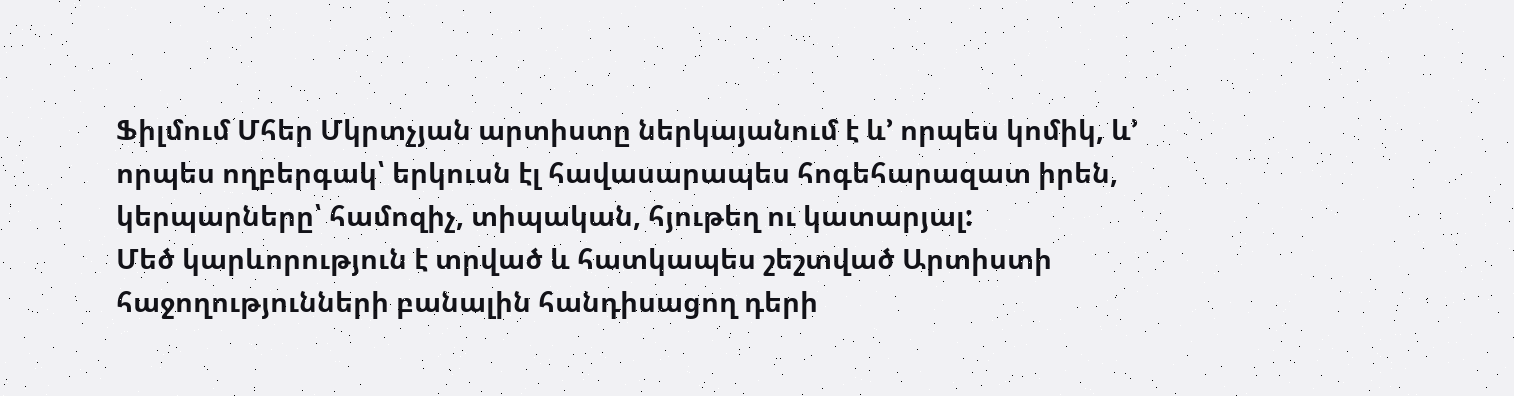Ֆիլմում Մհեր Մկրտչյան արտիստը ներկայանում է և’ որպես կոմիկ, և’ որպես ողբերգակ՝ երկուսն էլ հավասարապես հոգեհարազատ իրեն, կերպարները՝ համոզիչ, տիպական, հյութեղ ու կատարյալ:
Մեծ կարևորություն է տրված և հատկապես շեշտված Արտիստի հաջողությունների բանալին հանդիսացող դերի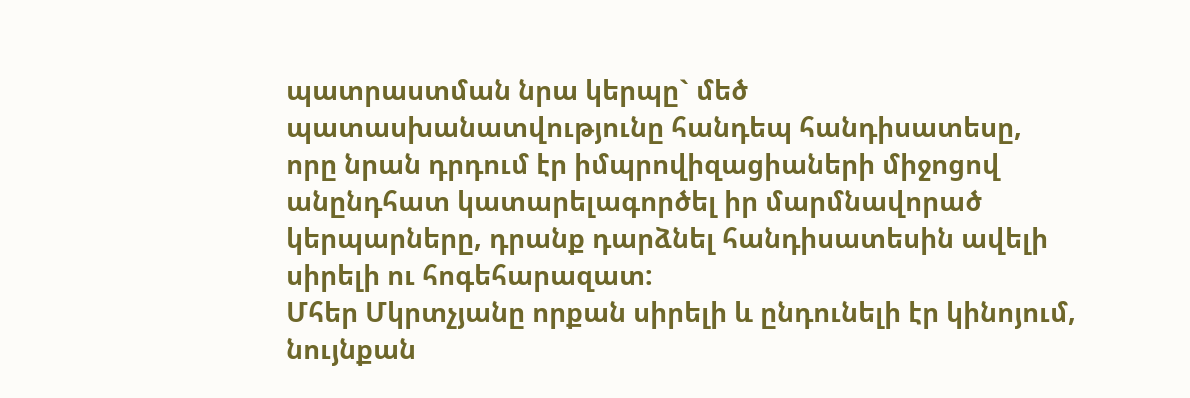պատրաստման նրա կերպը` մեծ պատասխանատվությունը հանդեպ հանդիսատեսը, որը նրան դրդում էր իմպրովիզացիաների միջոցով անընդհատ կատարելագործել իր մարմնավորած կերպարները, դրանք դարձնել հանդիսատեսին ավելի սիրելի ու հոգեհարազատ:
Մհեր Մկրտչյանը որքան սիրելի և ընդունելի էր կինոյում, նույնքան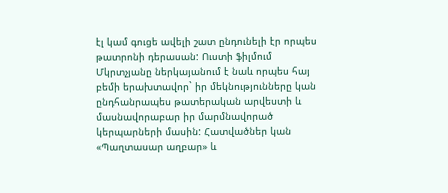էլ կամ գուցե ավելի շատ ընդունելի էր որպես թատրոնի դերասան: Ուստի ֆիլմում Մկրտչյանը ներկայանում է նաև որպես հայ բեմի երախտավոր` իր մեկնությունները կան ընդհանրապես թատերական արվեստի և մասնավորաբար իր մարմնավորած կերպարների մասին: Հատվածներ կան «Պաղտասար աղբար» և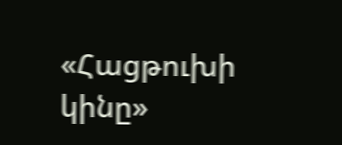«Հացթուխի կինը»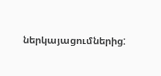ներկայացումներից: